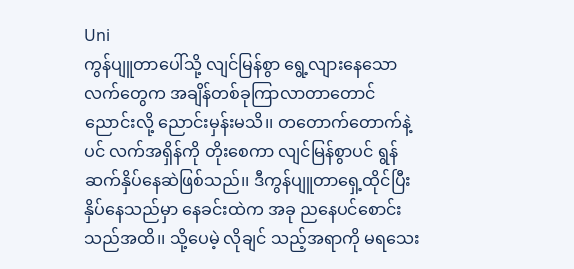Uni
ကွန်ပျူတာပေါ်သို့ လျင်မြန်စွာ ရွေ့လျားနေသော လက်တွေက အချိန်တစ်ခုကြာလာတာတောင် ညောင်းလို့ ညောင်းမှန်းမသိ၊၊ တတောက်တောက်နဲ့ပင် လက်အရှိန်ကို တိုးစေကာ လျင်မြန်စွာပင် ရွန် ဆက်နှိပ်နေဆဲဖြစ်သည်၊၊ ဒီကွန်ပျူတာရှေ့ထိုင်ပြီး နှိပ်နေသည်မှာ နေခင်းထဲက အခု ညနေပင်စောင်းသည်အထိ၊၊ သို့ပေမဲ့ လိုချင် သည့်အရာကို မရသေး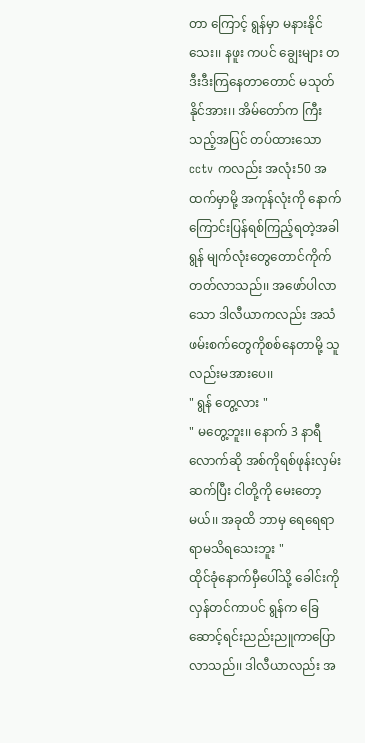တာ ကြောင့် ရွန်မှာ မနားနိုင်သေး၊၊ နဖူး ကပင် ချွေးများ တဒီးဒီးကြနေတာတောင် မသုတ်နိုင်အား၊၊ အိမ်တော်က ကြီးသည့်အပြင် တပ်ထားသော cctv ကလည်း အလုံး50 အထက်မှာမို့ အကုန်လုံးကို နောက်ကြောင်းပြန်ရစ်ကြည့်ရတဲ့အခါ ရွန် မျက်လုံးတွေတောင်ကိုက်တတ်လာသည်၊၊ အဖော်ပါလာသော ဒါလီယာကလည်း အသံဖမ်းစက်တွေကိုစစ်နေတာမို့ သူလည်းမအားပေ၊၊
" ရွန် တွေ့လား "
" မတွေ့ဘူး၊၊ နောက် 3 နာရီလောက်ဆို အစ်ကိုရစ်ဖုန်းလှမ်းဆက်ပြီး ငါတို့ကို မေးတော့မယ်၊၊ အခုထိ ဘာမှ ရေရေရာရာမသိရသေးဘူး "
ထိုင်ခုံနောက်မှီပေါ်သို့ ခေါင်းကို လှန်တင်ကာပင် ရွန်က ခြေဆောင့်ရင်းညည်းညူကာပြောလာသည်၊၊ ဒါလီယာလည်း အ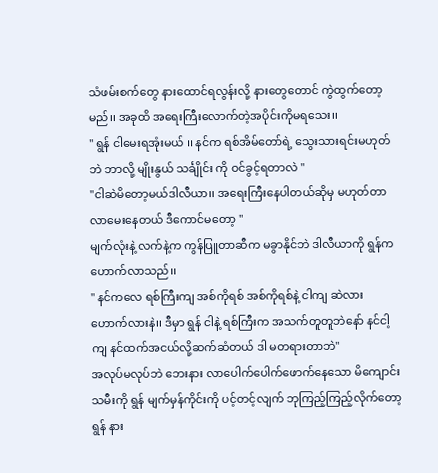သံဖမ်းစက်တွေ နားထောင်ရလွန်းလို့ နားတွေတောင် ကွဲထွက်တော့မည်၊၊ အခုထိ အရေးကြီးလောက်တဲ့အပိုင်းကိုမရသေး၊၊
" ရွန် ငါမေးရအုံးမယ် ၊၊ နင်က ရစ်အိမ်တော်ရဲ့ သွေးသားရင်းမဟုတ်ဘဲ ဘာလို့ မျိုးနွယ် သင်္ချိုင်း ကို ဝင်ခွင့်ရတာလဲ "
"ငါဆဲမိတော့မယ်ဒါလီယာ၊၊ အရေးကြီးနေပါတယ်ဆိုမှ မဟုတ်တာ လာမေးနေတယ် ဒီကောင်မတော့ "
မျက်လုံးနဲ့ လက်နဲ့က ကွန်ပြူတာဆီက မခွာနိုင်ဘဲ ဒါလီယာကို ရွန်က ဟောက်လာသည်၊၊
" နင်ကလေ ရစ်ကြီးကျ အစ်ကိုရစ် အစ်ကိုရစ်နဲ့ ငါကျ ဆဲလား ဟောက်လားနဲ၊၊ ဒီမှာ ရွန် ငါနဲ့ ရစ်ကြီးက အသက်တူတူဘဲနော် နင်ငါ့ကျ နင်ထက်အငယ်လို့ဆက်ဆံတယ် ဒါ မတရားတာဘဲ"
အလုပ်မလုပ်ဘဲ ဘေးနား လာပေါက်ပေါက်ဖောက်နေသော မိကျောင်းသမီးကို ရွန် မျက်မှန်ကိုင်းကို ပင့်တင့်လျက် ဘုကြည့်ကြည့်လိုက်တော့ ရွန် နား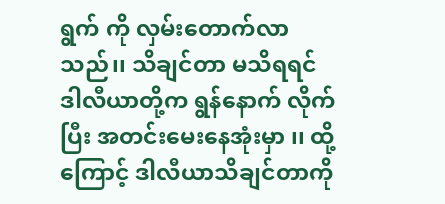ရွက် ကို လှမ်းတောက်လာသည်၊၊ သိချင်တာ မသိရရင် ဒါလီယာတို့က ရွန်နောက် လိုက်ပြီး အတင်းမေးနေအုံးမှာ ၊၊ ထို့ကြောင့် ဒါလီယာသိချင်တာကို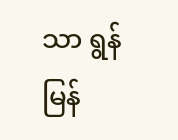သာ ရွန်မြန်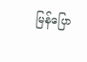မြန်ပြော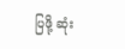ပြဖို့ ဆုံး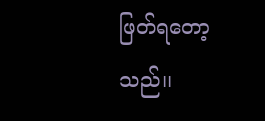ဖြတ်ရတော့သည်၊၊